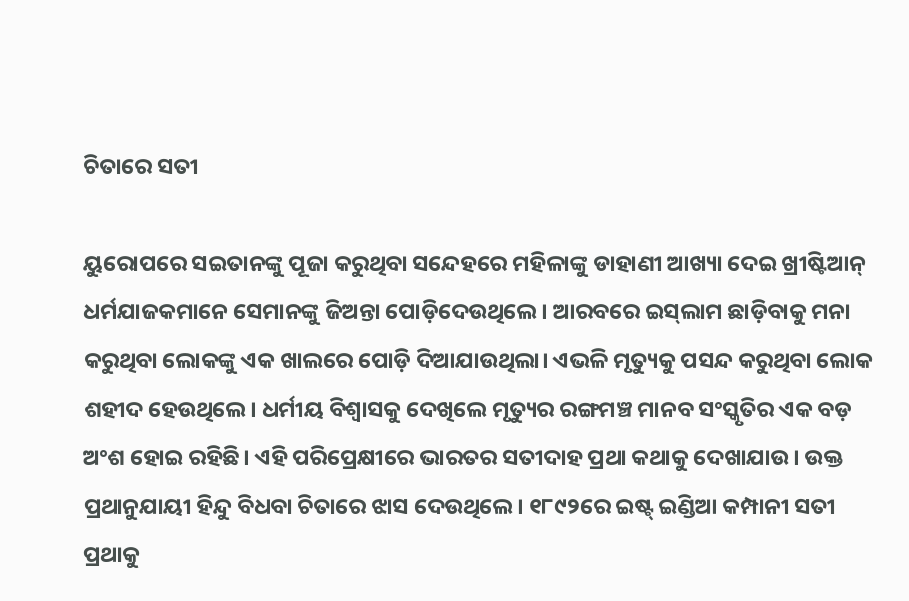ଚିତାରେ ସତୀ

ୟୁରୋପରେ ସଇତାନଙ୍କୁ ପୂଜା କରୁଥିବା ସନ୍ଦେହରେ ମହିଳାଙ୍କୁ ଡାହାଣୀ ଆଖ୍ୟା ଦେଇ ଖ୍ରୀଷ୍ଟିଆନ୍‌ ଧର୍ମଯାଜକମାନେ ସେମାନଙ୍କୁ ଜିଅନ୍ତା ପୋଡ଼ିଦେଉଥିଲେ। ଆରବରେ ଇସ୍‌ଲାମ ଛାଡ଼ିବାକୁ ମନା କରୁଥିବା ଲୋକଙ୍କୁ ଏକ ଖାଲରେ ପୋଡ଼ି ଦିଆଯାଉଥିଲା। ଏଭଳି ମୃତ୍ୟୁକୁ ପସନ୍ଦ କରୁଥିବା ଲୋକ ଶହୀଦ ହେଉଥିଲେ। ଧର୍ମୀୟ ବିଶ୍ୱାସକୁ ଦେଖିଲେ ମୃତ୍ୟୁର ରଙ୍ଗମଞ୍ଚ ମାନବ ସଂସ୍କୃତିର ଏକ ବଡ଼ ଅଂଶ ହୋଇ ରହିଛି। ଏହି ପରିପ୍ରେକ୍ଷୀରେ ଭାରତର ସତୀଦାହ ପ୍ରଥା କଥାକୁ ଦେଖାଯାଉ। ଉକ୍ତ ପ୍ରଥାନୁଯାୟୀ ହିନ୍ଦୁ ବିଧବା ଚିତାରେ ଝାସ ଦେଉଥିଲେ। ୧୮୯୨ରେ ଇଷ୍ଟ୍‌ ଇଣ୍ଡିଆ କମ୍ପାନୀ ସତୀ ପ୍ରଥାକୁ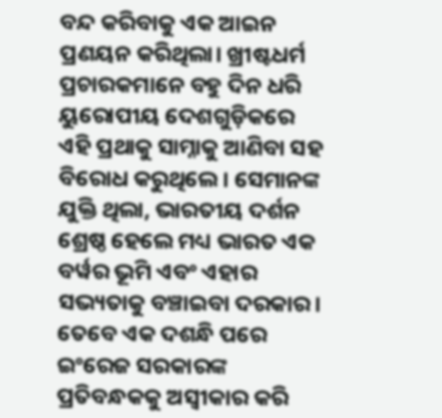ବନ୍ଦ କରିବାକୁ ଏକ ଆଇନ ପ୍ରଣୟନ କରିଥିଲା। ଖ୍ରୀଷ୍ଟଧର୍ମ ପ୍ରଚାରକମାନେ ବହୁ ଦିନ ଧରି ୟୁରୋପୀୟ ଦେଶଗୁଡ଼ିକରେ ଏହି ପ୍ରଥାକୁ ସାମ୍ନାକୁ ଆଣିବା ସହ ବିରୋଧ କରୁଥିଲେ। ସେମାନଙ୍କ ଯୁକ୍ତି ଥିଲା, ଭାରତୀୟ ଦର୍ଶନ ଶ୍ରେଷ୍ଠ ହେଲେ ମଧ୍ୟ ଭାରତ ଏକ ବର୍ୱର ଭୂମି ଏବଂ ଏହାର ସଭ୍ୟତାକୁ ବଞ୍ଚାଇବା ଦରକାର। ତେବେ ଏକ ଦଶନ୍ଧି ପରେ ଇଂରେଜ ସରକାରଙ୍କ ପ୍ରତିବନ୍ଧକକୁ ଅସ୍ୱୀକାର କରି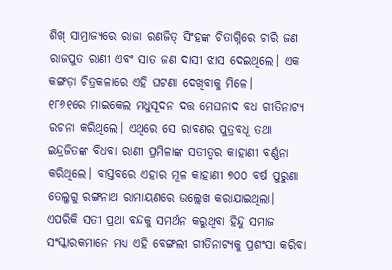ଶିଖ୍‌ ସାମ୍ରାଜ୍ୟରେ ରାଜା ରଣଜିତ୍‌ ସିଂହଙ୍କ ଚିତାଗ୍ନିରେ ଚାରି ଜଣ ରାଜପୁତ ରାଣୀ ଏବଂ ସାତ ଜଣ ଦାସୀ ଝାସ ଦେଇଥିଲେ। ଏକ କଙ୍ଗଡ଼ା ଚିତ୍ରକଳାରେ ଏହି ଘଟଣା ଦେଖିବାକୁ ମିଳେ।
୧୮୬୧ରେ ମାଇକେଲ ମଧୁସୂଦନ ଦତ୍ତ ମେଘନାଦ ବଧ ଗୀତିନାଟ୍ୟ ରଚନା କରିଥିଲେ। ଏଥିରେ ସେ ରାବଣର ପୁତ୍ରବଧୂ ତଥା ଇନ୍ଦ୍ରଜିତଙ୍କ ବିଧବା ରାଣୀ ପ୍ରମିଳାଙ୍କ ସତୀତ୍ୱର କାହାଣୀ ବର୍ଣ୍ଣନା କରିଥିଲେ। ବାସ୍ତବରେ ଏହାର ମୂଳ କାହାଣୀ ୭୦୦ ବର୍ଷ ପୁରୁଣା ତେଲୁଗୁ ରଙ୍ଗନାଥ ରାମାୟଣରେ ଉଲ୍ଲେଖ କରାଯାଇଥିଲା। ଏପରିକି ସତୀ ପ୍ରଥା ବନ୍ଦକୁ ସମର୍ଥନ କରୁଥିବା ହିନ୍ଦୁ ସମାଜ ସଂସ୍କାରକମାନେ ମଧ୍ୟ ଏହି ବେଙ୍ଗଲୀ ଗୀତିନାଟ୍ୟକୁ ପ୍ରଶଂସା କରିବା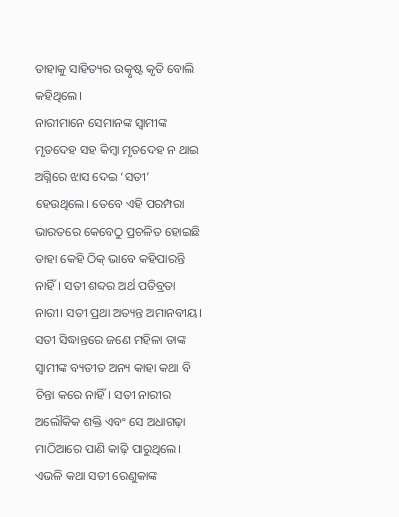ତାହାକୁ ସାହିତ୍ୟର ଉତ୍କୃଷ୍ଟ କୃତି ବୋଲି କହିଥିଲେ।
ନାରୀମାନେ ସେମାନଙ୍କ ସ୍ୱାମୀଙ୍କ ମୃତଦେହ ସହ କିମ୍ୱା ମୃତଦେହ ନ ଥାଇ ଅଗ୍ନିରେ ଝାସ ଦେଇ ‘ସତୀ’ ହେଉଥିଲେ। ତେବେ ଏହି ପରମ୍ପରା ଭାରତରେ କେବେଠୁ ପ୍ରଚଳିତ ହୋଇଛି ତାହା କେହି ଠିକ୍‌ ଭାବେ କହିପାରନ୍ତି ନାହିଁ। ସତୀ ଶବ୍ଦର ଅର୍ଥ ପତିବ୍ରତା ନାରୀ। ସତୀ ପ୍ରଥା ଅତ୍ୟନ୍ତ ଅମାନବୀୟ। ସତୀ ସିଦ୍ଧାନ୍ତରେ ଜଣେ ମହିଳା ତାଙ୍କ ସ୍ୱାମୀଙ୍କ ବ୍ୟତୀତ ଅନ୍ୟ କାହା କଥା ବି ଚିନ୍ତା କରେ ନାହିଁ। ସତୀ ନାରୀର ଅଲୌକିକ ଶକ୍ତି ଏବଂ ସେ ଅଧାଗଢ଼ା ମାଠିଆରେ ପାଣି କାଢ଼ି ପାରୁଥିଲେ। ଏଭଳି କଥା ସତୀ ରେଣୁକାଙ୍କ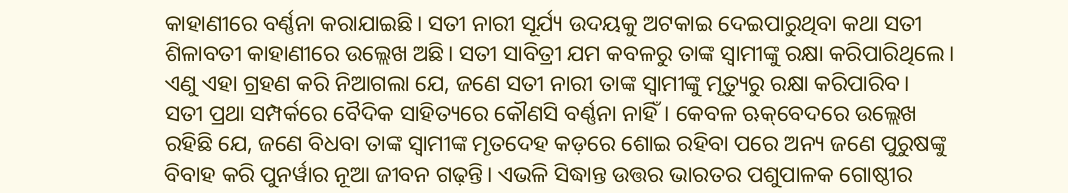କାହାଣୀରେ ବର୍ଣ୍ଣନା କରାଯାଇଛି। ସତୀ ନାରୀ ସୂର୍ଯ୍ୟ ଉଦୟକୁ ଅଟକାଇ ଦେଇପାରୁଥିବା କଥା ସତୀ ଶିଳାବତୀ କାହାଣୀରେ ଉଲ୍ଲେଖ ଅଛି। ସତୀ ସାବିତ୍ରୀ ଯମ କବଳରୁ ତାଙ୍କ ସ୍ୱାମୀଙ୍କୁ ରକ୍ଷା କରିପାରିଥିଲେ। ଏଣୁ ଏହା ଗ୍ରହଣ କରି ନିଆଗଲା ଯେ, ଜଣେ ସତୀ ନାରୀ ତାଙ୍କ ସ୍ୱାମୀଙ୍କୁ ମୃତ୍ୟୁରୁ ରକ୍ଷା କରିପାରିବ।
ସତୀ ପ୍ରଥା ସମ୍ପର୍କରେ ବୈଦିକ ସାହିତ୍ୟରେ କୌଣସି ବର୍ଣ୍ଣନା ନାହିଁ। କେବଳ ଋକ୍‌ବେଦରେ ଉଲ୍ଲେଖ ରହିଛି ଯେ, ଜଣେ ବିଧବା ତାଙ୍କ ସ୍ୱାମୀଙ୍କ ମୃତଦେହ କଡ଼ରେ ଶୋଇ ରହିବା ପରେ ଅନ୍ୟ ଜଣେ ପୁରୁଷଙ୍କୁ ବିବାହ କରି ପୁନର୍ୱାର ନୂଆ ଜୀବନ ଗଢ଼ନ୍ତି। ଏଭଳି ସିଦ୍ଧାନ୍ତ ଉତ୍ତର ଭାରତର ପଶୁପାଳକ ଗୋଷ୍ଠୀର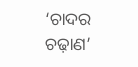‘ଚାଦର ଚଢ଼ାଣ’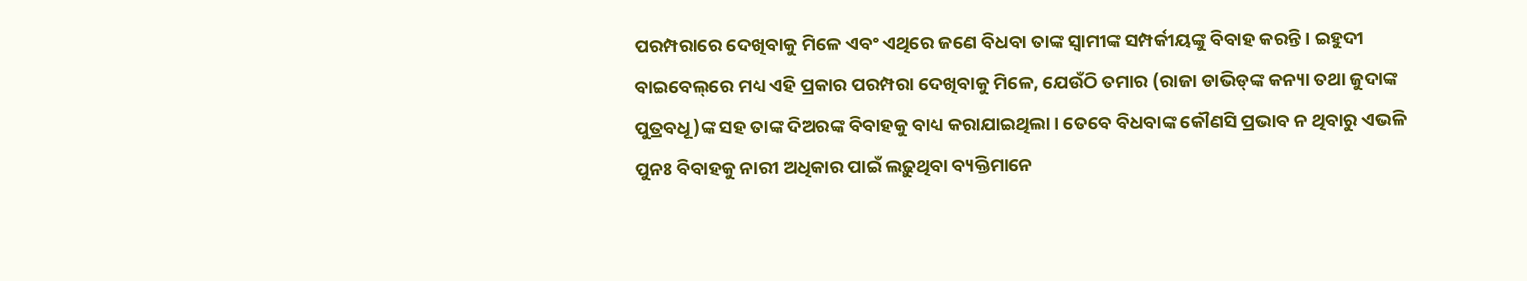ପରମ୍ପରାରେ ଦେଖିବାକୁ ମିଳେ ଏବଂ ଏଥିରେ ଜଣେ ବିଧବା ତାଙ୍କ ସ୍ୱାମୀଙ୍କ ସମ୍ପର୍କୀୟଙ୍କୁ ବିବାହ କରନ୍ତି। ଇହୁଦୀ ବାଇବେଲ୍‌ରେ ମଧ୍ୟ ଏହି ପ୍ରକାର ପରମ୍ପରା ଦେଖିବାକୁ ମିଳେ, ଯେଉଁଠି ତମାର (ରାଜା ଡାଭିଡ୍‌ଙ୍କ କନ୍ୟା ତଥା ଜୁଦାଙ୍କ ପୁତ୍ରବଧୂ)ଙ୍କ ସହ ତାଙ୍କ ଦିଅରଙ୍କ ବିବାହକୁ ବାଧ୍ୟ କରାଯାଇଥିଲା। ତେବେ ବିଧବାଙ୍କ କୌଣସି ପ୍ରଭାବ ନ ଥିବାରୁ ଏଭଳି ପୁନଃ ବିବାହକୁ ନାରୀ ଅଧିକାର ପାଇଁ ଲଢ଼ୁଥିବା ବ୍ୟକ୍ତିମାନେ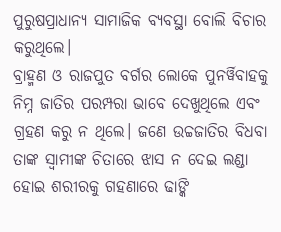ପୁରୁଷପ୍ରାଧାନ୍ୟ ସାମାଜିକ ବ୍ୟବସ୍ଥା ବୋଲି ବିଚାର କରୁଥିଲେ।
ବ୍ରାହ୍ମଣ ଓ ରାଜପୁତ ବର୍ଗର ଲୋକେ ପୁନର୍ୱିବାହକୁ ନିମ୍ନ ଜାତିର ପରମ୍ପରା ଭାବେ ଦେଖୁଥିଲେ ଏବଂ ଗ୍ରହଣ କରୁ ନ ଥିଲେ। ଜଣେ ଉଚ୍ଚଜାତିର ବିଧବା ତାଙ୍କ ସ୍ୱାମୀଙ୍କ ଚିତାରେ ଝାସ ନ ଦେଇ ଲଣ୍ଡା ହୋଇ ଶରୀରକୁ ଗହଣାରେ ଢାଙ୍କି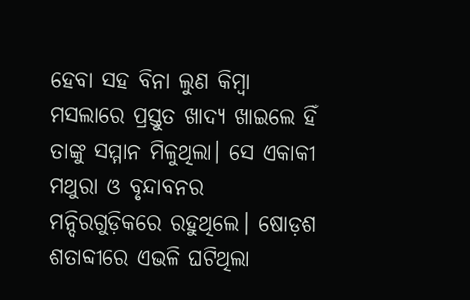ହେବା ସହ ବିନା ଲୁଣ କିମ୍ୱା ମସଲାରେ ପ୍ରସ୍ତୁତ ଖାଦ୍ୟ ଖାଇଲେ ହିଁ ତାଙ୍କୁ ସମ୍ମାନ ମିଳୁଥିଲା। ସେ ଏକାକୀ ମଥୁରା ଓ ବୃନ୍ଦାବନର ମନ୍ଦିରଗୁଡ଼ିକରେ ରହୁଥିଲେ। ଷୋଡ଼ଶ ଶତାବ୍ଦୀରେ ଏଭଳି ଘଟିଥିଲା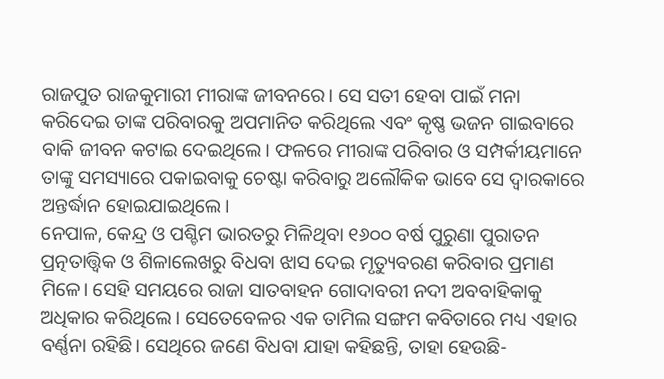ରାଜପୁତ ରାଜକୁମାରୀ ମୀରାଙ୍କ ଜୀବନରେ। ସେ ସତୀ ହେବା ପାଇଁ ମନା କରିଦେଇ ତାଙ୍କ ପରିବାରକୁ ଅପମାନିତ କରିଥିଲେ ଏବଂ କୃଷ୍ଣ ଭଜନ ଗାଇବାରେ ବାକି ଜୀବନ କଟାଇ ଦେଇଥିଲେ। ଫଳରେ ମୀରାଙ୍କ ପରିବାର ଓ ସମ୍ପର୍କୀୟମାନେ ତାଙ୍କୁ ସମସ୍ୟାରେ ପକାଇବାକୁ ଚେଷ୍ଟା କରିବାରୁ ଅଲୌକିକ ଭାବେ ସେ ଦ୍ୱାରକାରେ ଅନ୍ତର୍ଦ୍ଧାନ ହୋଇଯାଇଥିଲେ।
ନେପାଳ, କେନ୍ଦ୍ର ଓ ପଶ୍ଚିମ ଭାରତରୁ ମିଳିଥିବା ୧୬୦୦ ବର୍ଷ ପୁରୁଣା ପୁରାତନ ପ୍ରତ୍ନତାତ୍ତ୍ୱିକ ଓ ଶିଳାଲେଖରୁ ବିଧବା ଝାସ ଦେଇ ମୃତ୍ୟୁବରଣ କରିବାର ପ୍ରମାଣ ମିଳେ। ସେହି ସମୟରେ ରାଜା ସାତବାହନ ଗୋଦାବରୀ ନଦୀ ଅବବାହିକାକୁ ଅଧିକାର କରିଥିଲେ। ସେତେବେଳର ଏକ ତାମିଲ ସଙ୍ଗମ କବିତାରେ ମଧ୍ୟ ଏହାର ବର୍ଣ୍ଣନା ରହିଛି। ସେଥିରେ ଜଣେ ବିଧବା ଯାହା କହିଛନ୍ତି, ତାହା ହେଉଛି-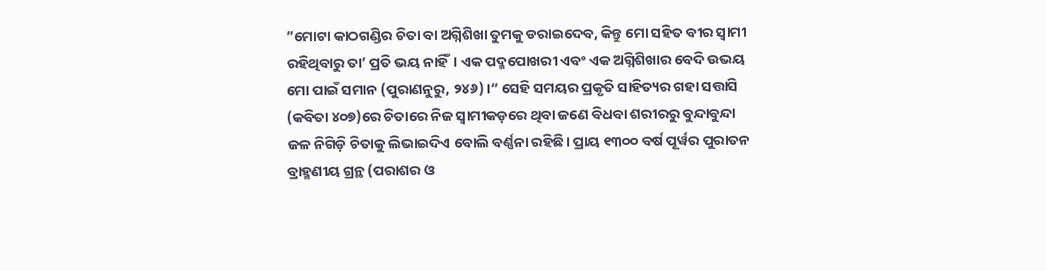”ମୋଟା କାଠଗଣ୍ଡିର ଚିତା ବା ଅଗ୍ନିଶିଖା ତୁମକୁ ଡରାଇଦେବ, କିନ୍ତୁ ମୋ ସହିତ ବୀର ସ୍ୱାମୀ ରହିଥିବାରୁ ତା’ ପ୍ରତି ଭୟ ନାହିଁ। ଏକ ପଦ୍ମପୋଖରୀ ଏବଂ ଏକ ଅଗ୍ନିଶିଖାର ବେଦି ଉଭୟ ମୋ ପାଇଁ ସମାନ (ପୁରାଣନୁରୁ, ୨୪୬)।“ ସେହି ସମୟର ପ୍ରକୃତି ସାହିତ୍ୟର ଗହା ସତ୍ତାସି (କବିତା ୪୦୭)ରେ ଚିତାରେ ନିଜ ସ୍ୱାମୀକଡ଼ରେ ଥିବା ଜଣେ ବିଧବା ଶରୀରରୁ ବୁନ୍ଦାବୁନ୍ଦା ଜଳ ନିଗିଡ଼ି ଚିତାକୁ ଲିଭାଇଦିଏ ବୋଲି ବର୍ଣ୍ଣନା ରହିଛି। ପ୍ରାୟ ୧୩୦୦ ବର୍ଷ ପୂର୍ୱର ପୁରାତନ ବ୍ରାହ୍ମଣୀୟ ଗ୍ରନ୍ଥ (ପରାଶର ଓ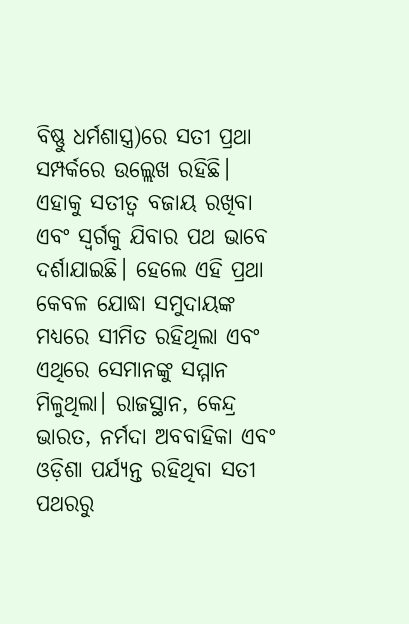ବିଷ୍ଣୁ ଧର୍ମଶାସ୍ତ୍ର)ରେ ସତୀ ପ୍ରଥା ସମ୍ପର୍କରେ ଉଲ୍ଲେଖ ରହିଛି। ଏହାକୁ ସତୀତ୍ୱ ବଜାୟ ରଖିବା ଏବଂ ସ୍ୱର୍ଗକୁ ଯିବାର ପଥ ଭାବେ ଦର୍ଶାଯାଇଛି। ହେଲେ ଏହି ପ୍ରଥା କେବଳ ଯୋଦ୍ଧା ସମୁଦାୟଙ୍କ ମଧ୍ୟରେ ସୀମିତ ରହିଥିଲା ଏବଂ ଏଥିରେ ସେମାନଙ୍କୁ ସମ୍ମାନ ମିଳୁଥିଲା। ରାଜସ୍ଥାନ, କେନ୍ଦ୍ର ଭାରତ, ନର୍ମଦା ଅବବାହିକା ଏବଂ ଓଡ଼ିଶା ପର୍ଯ୍ୟନ୍ତ ରହିଥିବା ସତୀ ପଥରରୁ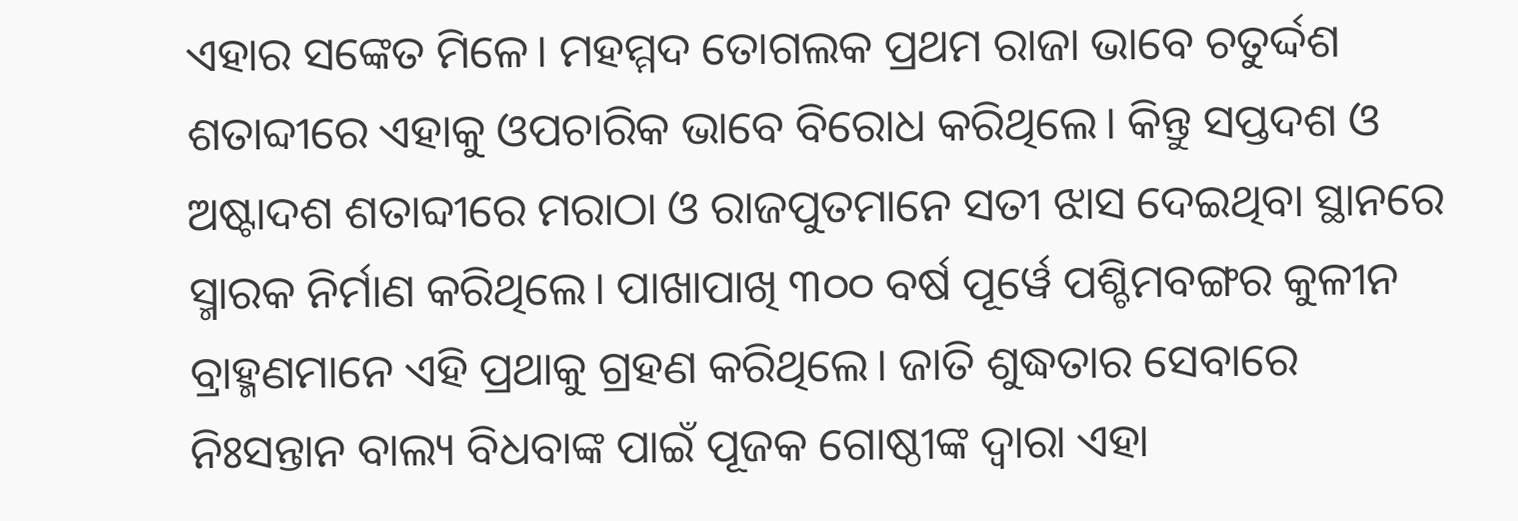ଏହାର ସଙ୍କେତ ମିଳେ। ମହମ୍ମଦ ତୋଗଲକ ପ୍ରଥମ ରାଜା ଭାବେ ଚତୁର୍ଦ୍ଦଶ ଶତାବ୍ଦୀରେ ଏହାକୁ ଓପଚାରିକ ଭାବେ ବିରୋଧ କରିଥିଲେ। କିନ୍ତୁ ସପ୍ତଦଶ ଓ ଅଷ୍ଟାଦଶ ଶତାବ୍ଦୀରେ ମରାଠା ଓ ରାଜପୁତମାନେ ସତୀ ଝାସ ଦେଇଥିବା ସ୍ଥାନରେ ସ୍ମାରକ ନିର୍ମାଣ କରିଥିଲେ। ପାଖାପାଖି ୩୦୦ ବର୍ଷ ପୂର୍ୱେ ପଶ୍ଚିମବଙ୍ଗର କୁଳୀନ ବ୍ରାହ୍ମଣମାନେ ଏହି ପ୍ରଥାକୁ ଗ୍ରହଣ କରିଥିଲେ। ଜାତି ଶୁଦ୍ଧତାର ସେବାରେ ନିଃସନ୍ତାନ ବାଲ୍ୟ ବିଧବାଙ୍କ ପାଇଁ ପୂଜକ ଗୋଷ୍ଠୀଙ୍କ ଦ୍ୱାରା ଏହା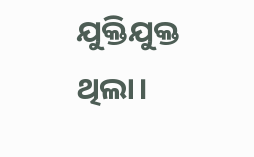ଯୁକ୍ତିଯୁକ୍ତ ଥିଲା।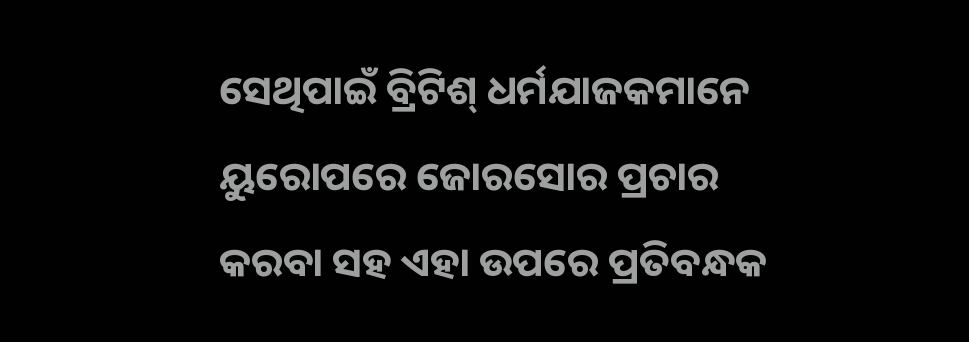ସେଥିପାଇଁ ବ୍ରିଟିଶ୍‌ ଧର୍ମଯାଜକମାନେ ୟୁରୋପରେ ଜୋରସୋର ପ୍ରଚାର କରବା ସହ ଏହା ଉପରେ ପ୍ରତିବନ୍ଧକ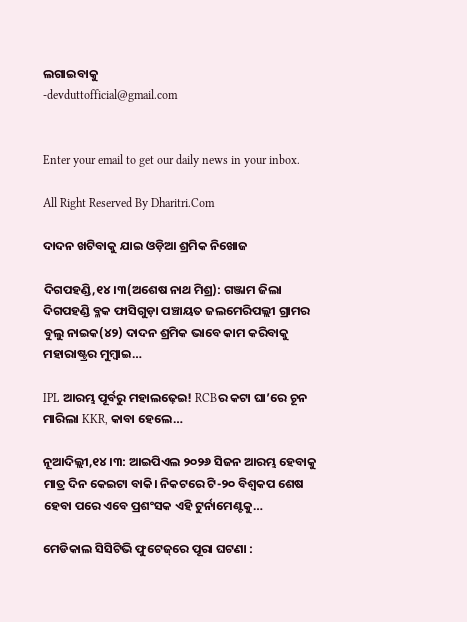ଲଗାଇବାକୁ
-devduttofficial@gmail.com


Enter your email to get our daily news in your inbox.

All Right Reserved By Dharitri.Com

ଦାଦନ ଖଟିବାକୁ ଯାଇ ଓଡ଼ିଆ ଶ୍ରମିକ ନିଖୋଜ

ଦିଗପହଣ୍ଡି,୧୪।୩(ଅଶେଷ ନାଥ ମିଶ୍ର): ଗଞ୍ଜାମ ଜିଲା ଦିଗପହଣ୍ଡି ବ୍ଳକ ଫାସିଗୁଡ଼ା ପଞ୍ଚାୟତ ଜଲମେରିପଲ୍ଲୀ ଗ୍ରାମର ବୁଲୁ ନାଇକ(୪୨) ଦାଦନ ଶ୍ରମିକ ଭାବେ କାମ କରିବାକୁ ମହାରାଷ୍ଟ୍ରର ମୁମ୍ବାଇ…

IPL ଆରମ୍ଭ ପୂର୍ବରୁ ମହାଲଢ଼େଇ! RCBର କଟା ଘା’ରେ ଚୂନ ମାରିଲା KKR, କାବା ହେଲେ…

ନୂଆଦିଲ୍ଲୀ,୧୪।୩: ଆଇପିଏଲ ୨୦୨୬ ସିଜନ ଆରମ୍ଭ ହେବାକୁ ମାତ୍ର ଦିନ କେଇଟା ବାକି। ନିକଟରେ ଟି-୨୦ ବିଶ୍ୱକପ ଶେଷ ହେବା ପରେ ଏବେ ପ୍ରଶଂସକ ଏହି ଟୁର୍ନାମେଣ୍ଟକୁ…

ମେଡିକାଲ ସିସିଟିଭି ଫୁଟେଜ୍‌ରେ ପୂରା ଘଟଣା :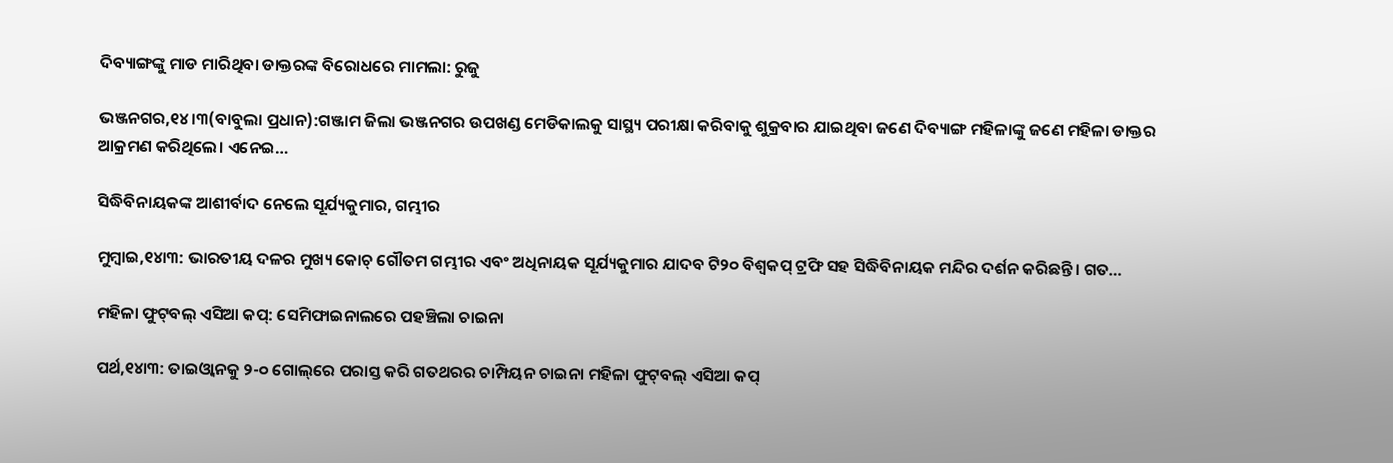ଦିବ୍ୟାଙ୍ଗଙ୍କୁ ମାଡ ମାରିଥିବା ଡାକ୍ତରଙ୍କ ବିରୋଧରେ ମାମଲା: ରୁଜୁ

ଭଞ୍ଜନଗର,୧୪।୩(ବାବୁଲା ପ୍ରଧାନ):ଗଞ୍ଜାମ ଜିଲା ଭଞ୍ଜନଗର ଉପଖଣ୍ଡ ମେଡିକାଲକୁ ସାସ୍ଥ୍ୟ ପରୀକ୍ଷା କରିବାକୁ ଶୁକ୍ରବାର ଯାଇଥିବା ଜଣେ ଦିବ୍ୟାଙ୍ଗ ମହିଳାଙ୍କୁ ଜଣେ ମହିଳା ଡାକ୍ତର ଆକ୍ରମଣ କରିଥିଲେ। ଏନେଇ…

ସିଦ୍ଧିବିନାୟକଙ୍କ ଆଶୀର୍ବାଦ ନେଲେ ସୂର୍ଯ୍ୟକୁମାର, ଗମ୍ଭୀର

ମୁମ୍ବାଇ,୧୪ା୩: ଭାରତୀୟ ଦଳର ମୁଖ୍ୟ କୋଚ୍‌ ଗୌତମ ଗମ୍ଭୀର ଏବଂ ଅଧିନାୟକ ସୂର୍ଯ୍ୟକୁମାର ଯାଦବ ଟି୨୦ ବିଶ୍ୱକପ୍‌ ଟ୍ରଫି ସହ ସିଦ୍ଧିବିନାୟକ ମନ୍ଦିର ଦର୍ଶନ କରିଛନ୍ତି। ଗତ…

ମହିଳା ଫୁଟ୍‌ବଲ୍‌ ଏସିଆ କପ୍‌: ସେମିଫାଇନାଲରେ ପହଞ୍ଚିଲା ଚାଇନା

ପର୍ଥ,୧୪ା୩: ତାଇଓ୍ବାନକୁ ୨-୦ ଗୋଲ୍‌ରେ ପରାସ୍ତ କରି ଗତଥରର ଚାମ୍ପିୟନ ଚାଇନା ମହିଳା ଫୁଟ୍‌ବଲ୍‌ ଏସିଆ କପ୍‌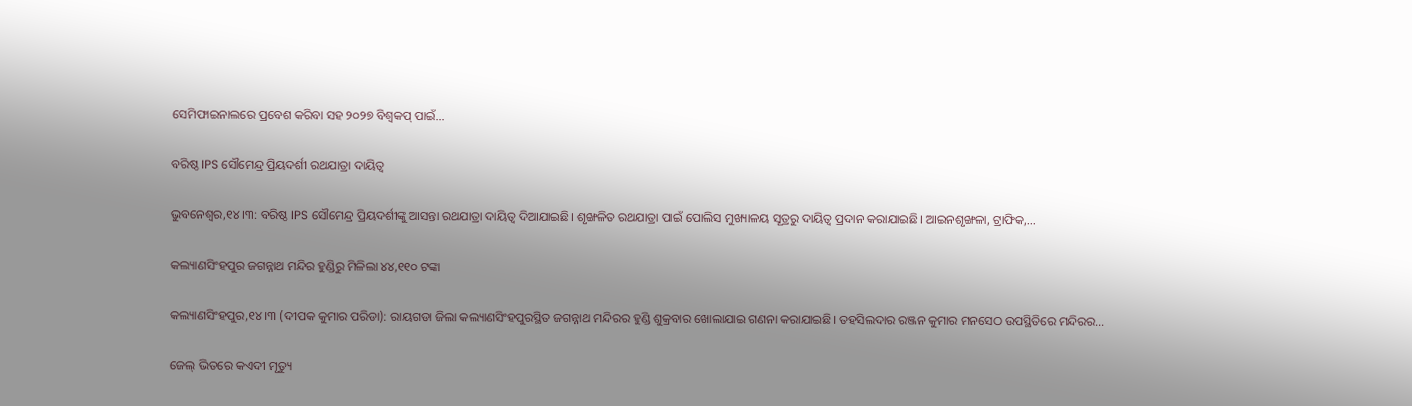ସେମିଫାଇନାଲରେ ପ୍ରବେଶ କରିବା ସହ ୨୦୨୭ ବିଶ୍ୱକପ୍‌ ପାଇଁ…

ବରିଷ୍ଠ IPS ସୌମେନ୍ଦ୍ର ପ୍ରିୟଦର୍ଶୀ ରଥଯାତ୍ରା ଦାୟିତ୍ୱ

ଭୁବନେଶ୍ୱର,୧୪।୩: ବରିଷ୍ଠ IPS ସୌମେନ୍ଦ୍ର ପ୍ରିୟଦର୍ଶୀଙ୍କୁ ଆସନ୍ତା ରଥଯାତ୍ରା ଦାୟିତ୍ୱ ଦିଆଯାଇଛି। ଶୃଙ୍ଖଳିତ ରଥଯାତ୍ରା ପାଇଁ ପୋଲିସ ମୁଖ୍ୟାଳୟ ସୂତ୍ରରୁ ଦାୟିତ୍ୱ ପ୍ରଦାନ କରାଯାଇଛି। ଆଇନଶୃଙ୍ଖଳା, ଟ୍ରାଫିକ,…

କଲ୍ୟାଣସିଂହପୁର ଜଗନ୍ନାଥ ମନ୍ଦିର ହୁଣ୍ଡିରୁ ମିଳିଲା ୪୪,୧୧୦ ଟଙ୍କା

କଲ୍ୟାଣସିଂହପୁର,୧୪।୩ (ଦୀପକ କୁମାର ପରିଡା): ରାୟଗଡା ଜିଲା କଲ୍ୟାଣସିଂହପୁରସ୍ଥିତ ଜଗନ୍ନାଥ ମନ୍ଦିରର ହୁଣ୍ଡି ଶୁକ୍ରବାର ଖୋଲାଯାଇ ଗଣନା କରାଯାଇଛି। ତହସିଲଦାର ରଞ୍ଜନ କୁମାର ମନସେଠ ଉପସ୍ଥିତିରେ ମନ୍ଦିରର…

ଜେଲ୍‌ ଭିତରେ କଏଦୀ ମୃତ୍ୟୁ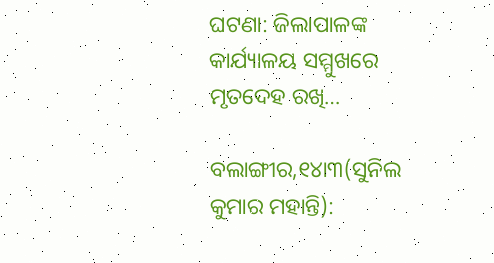ଘଟଣା: ଜିଲାପାଳଙ୍କ କାର୍ଯ୍ୟାଳୟ ସମ୍ମୁଖରେ ମୃତଦେହ ରଖି…

ବଲାଙ୍ଗୀର,୧୪ା୩(ସୁନିଲ କୁମାର ମହାନ୍ତି):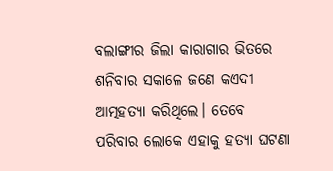ବଲାଙ୍ଗୀର ଜିଲା କାରାଗାର ଭିତରେ ଶନିବାର ସକାଳେ ଜଣେ କଏଦୀ ଆତ୍ମହତ୍ୟା କରିଥିଲେ। ତେବେ ପରିବାର ଲୋକେ ଏହାକୁ ହତ୍ୟା ଘଟଣା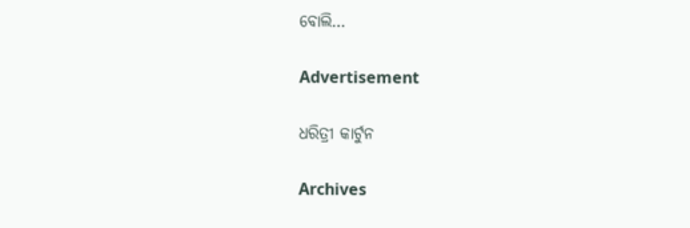ବୋଲି…

Advertisement

ଧରିତ୍ରୀ କାର୍ଟୁନ

Archives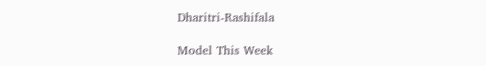Dharitri-Rashifala

Model This Week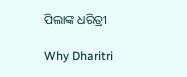ପିଲାଙ୍କ ଧରିତ୍ରୀ

Why Dharitri